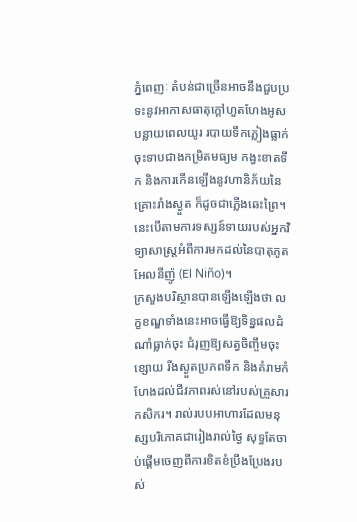ភ្នំពេញៈ តំបន់ជាច្រើនអាចនឹងជួបប្រទះនូវអាកាសធាតុក្តៅហួតហែងអូសបន្លាយពេលយូរ របាយទឹកភ្លៀងធ្លាក់ចុះទាបជាងកម្រិតមធ្យម កង្វះខាតទឹក និងការកើនឡើងនូវហានិភ័យនៃគ្រោះរាំងស្ងួត ក៏ដូចជាភ្លើងឆេះព្រៃ។ នេះបើតាមការទស្សន៍ទាយរបស់អ្នកវិទ្យាសាស្ត្រអំពីការមកដល់នៃបាតុភូតអែលនីញ៉ូ (El Niño)។
ក្រសួងបរិស្ថានបានឡើងឡើងថា លក្ខខណ្ឌទាំងនេះអាចធ្វើឱ្យទិន្នផលដំណាំធ្លាក់ចុះ ជំរុញឱ្យសត្វចិញ្ចឹមចុះខ្សោយ រីងស្ងួតប្រភពទឹក និងគំរាមកំហែងដល់ជីវភាពរស់នៅរបស់គ្រួសារកសិករ។ រាល់របបអាហារដែលមនុស្សបរិភោគជារៀងរាល់ថ្ងៃ សុទ្ធតែចាប់ផ្តើមចេញពីការខិតខំប្រឹងប្រែងរបស់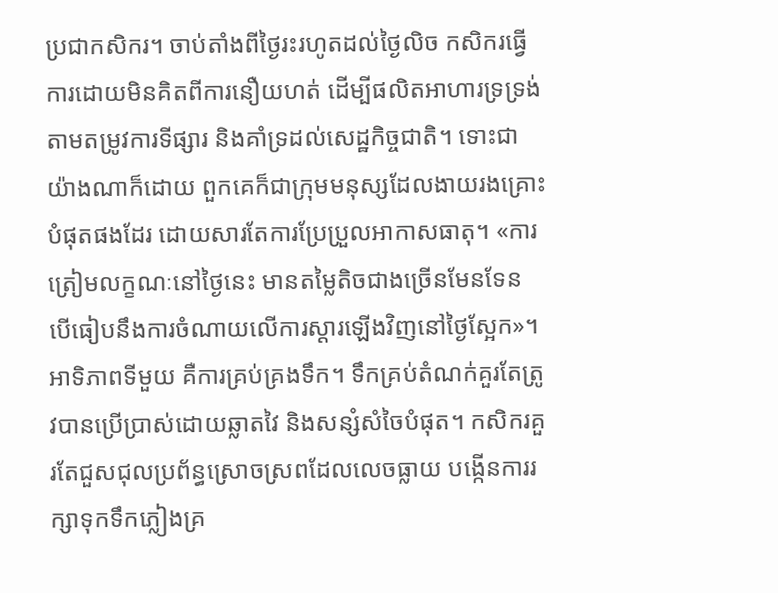ប្រជាកសិករ។ ចាប់តាំងពីថ្ងៃរះរហូតដល់ថ្ងៃលិច កសិករធ្វើការដោយមិនគិតពីការនឿយហត់ ដើម្បីផលិតអាហារទ្រទ្រង់តាមតម្រូវការទីផ្សារ និងគាំទ្រដល់សេដ្ឋកិច្ចជាតិ។ ទោះជាយ៉ាងណាក៏ដោយ ពួកគេក៏ជាក្រុមមនុស្សដែលងាយរងគ្រោះបំផុតផងដែរ ដោយសារតែការប្រែប្រួលអាកាសធាតុ។ «ការត្រៀមលក្ខណៈនៅថ្ងៃនេះ មានតម្លៃតិចជាងច្រើនមែនទែន បើធៀបនឹងការចំណាយលើការស្តារឡើងវិញនៅថ្ងៃស្អែក»។
អាទិភាពទីមួយ គឺការគ្រប់គ្រងទឹក។ ទឹកគ្រប់តំណក់គួរតែត្រូវបានប្រើប្រាស់ដោយឆ្លាតវៃ និងសន្សំសំចៃបំផុត។ កសិករគួរតែជួសជុលប្រព័ន្ធស្រោចស្រពដែលលេចធ្លាយ បង្កើនការរក្សាទុកទឹកភ្លៀងគ្រ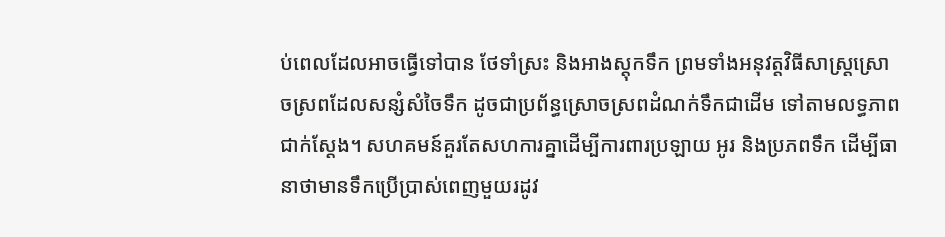ប់ពេលដែលអាចធ្វើទៅបាន ថែទាំស្រះ និងអាងស្តុកទឹក ព្រមទាំងអនុវត្តវិធីសាស្ត្រស្រោចស្រពដែលសន្សំសំចៃទឹក ដូចជាប្រព័ន្ធស្រោចស្រពដំណក់ទឹកជាដើម ទៅតាមលទ្ធភាពជាក់ស្តែង។ សហគមន៍គួរតែសហការគ្នាដើម្បីការពារប្រឡាយ អូរ និងប្រភពទឹក ដើម្បីធានាថាមានទឹកប្រើប្រាស់ពេញមួយរដូវ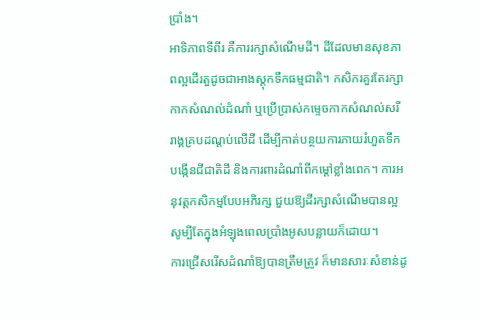ប្រាំង។
អាទិភាពទីពីរ គឺការរក្សាសំណើមដី។ ដីដែលមានសុខភាពល្អដើរតួដូចជាអាងស្តុកទឹកធម្មជាតិ។ កសិករគួរតែរក្សាកាកសំណល់ដំណាំ ឬប្រើប្រាស់កម្ទេចកាកសំណល់សរីរាង្គគ្របដណ្តប់លើដី ដើម្បីកាត់បន្ថយការភាយរំហួតទឹក បង្កើនជីជាតិដី និងការពារដំណាំពីកម្តៅខ្លាំងពេក។ ការអនុវត្តកសិកម្មបែបអភិរក្ស ជួយឱ្យដីរក្សាសំណើមបានល្អ សូម្បីតែក្នុងអំឡុងពេលប្រាំងអូសបន្លាយក៏ដោយ។
ការជ្រើសរើសដំណាំឱ្យបានត្រឹមត្រូវ ក៏មានសារៈសំខាន់ដូ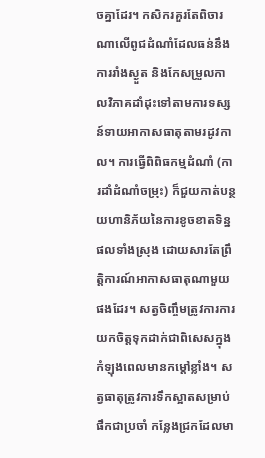ចគ្នាដែរ។ កសិករគួរតែពិចារណាលើពូជដំណាំដែលធន់នឹងការរាំងស្ងួត និងកែសម្រួលកាលវិភាគដាំដុះទៅតាមការទស្សន៍ទាយអាកាសធាតុតាមរដូវកាល។ ការធ្វើពិពិធកម្មដំណាំ (ការដាំដំណាំចម្រុះ) ក៏ជួយកាត់បន្ថយហានិភ័យនៃការខូចខាតទិន្នផលទាំងស្រុង ដោយសារតែព្រឹត្តិការណ៍អាកាសធាតុណាមួយផងដែរ។ សត្វចិញ្ចឹមត្រូវការការយកចិត្តទុកដាក់ជាពិសេសក្នុងកំឡុងពេលមានកម្តៅខ្លាំង។ សត្វធាតុត្រូវការទឹកស្អាតសម្រាប់ផឹកជាប្រចាំ កន្លែងជ្រកដែលមា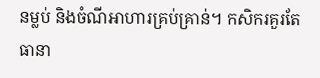នម្លប់ និងចំណីអាហារគ្រប់គ្រាន់។ កសិករគួរតែធានា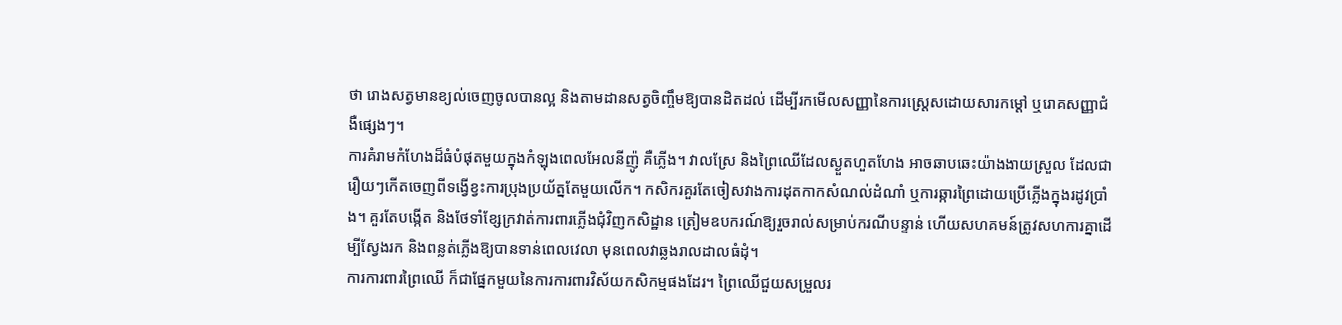ថា រោងសត្វមានខ្យល់ចេញចូលបានល្អ និងតាមដានសត្វចិញ្ចឹមឱ្យបានដិតដល់ ដើម្បីរកមើលសញ្ញានៃការស្ត្រេសដោយសារកម្តៅ ឬរោគសញ្ញាជំងឺផ្សេងៗ។
ការគំរាមកំហែងដ៏ធំបំផុតមួយក្នុងកំឡុងពេលអែលនីញ៉ូ គឺភ្លើង។ វាលស្រែ និងព្រៃឈើដែលស្ងួតហួតហែង អាចឆាបឆេះយ៉ាងងាយស្រួល ដែលជារឿយៗកើតចេញពីទង្វើខ្វះការប្រុងប្រយ័ត្នតែមួយលើក។ កសិករគួរតែចៀសវាងការដុតកាកសំណល់ដំណាំ ឬការឆ្ការព្រៃដោយប្រើភ្លើងក្នុងរដូវប្រាំង។ គួរតែបង្កើត និងថែទាំខ្សែក្រវាត់ការពារភ្លើងជុំវិញកសិដ្ឋាន ត្រៀមឧបករណ៍ឱ្យរួចរាល់សម្រាប់ករណីបន្ទាន់ ហើយសហគមន៍ត្រូវសហការគ្នាដើម្បីស្វែងរក និងពន្លត់ភ្លើងឱ្យបានទាន់ពេលវេលា មុនពេលវាឆ្លងរាលដាលធំដុំ។
ការការពារព្រៃឈើ ក៏ជាផ្នែកមួយនៃការការពារវិស័យកសិកម្មផងដែរ។ ព្រៃឈើជួយសម្រួលរ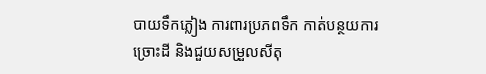បាយទឹកភ្លៀង ការពារប្រភពទឹក កាត់បន្ថយការច្រោះដី និងជួយសម្រួលសីតុ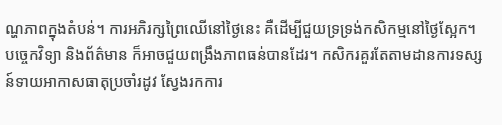ណ្ហភាពក្នុងតំបន់។ ការអភិរក្សព្រៃឈើនៅថ្ងៃនេះ គឺដើម្បីជួយទ្រទ្រង់កសិកម្មនៅថ្ងៃស្អែក។
បច្ចេកវិទ្យា និងព័ត៌មាន ក៏អាចជួយពង្រឹងភាពធន់បានដែរ។ កសិករគួរតែតាមដានការទស្សន៍ទាយអាកាសធាតុប្រចាំរដូវ ស្វែងរកការ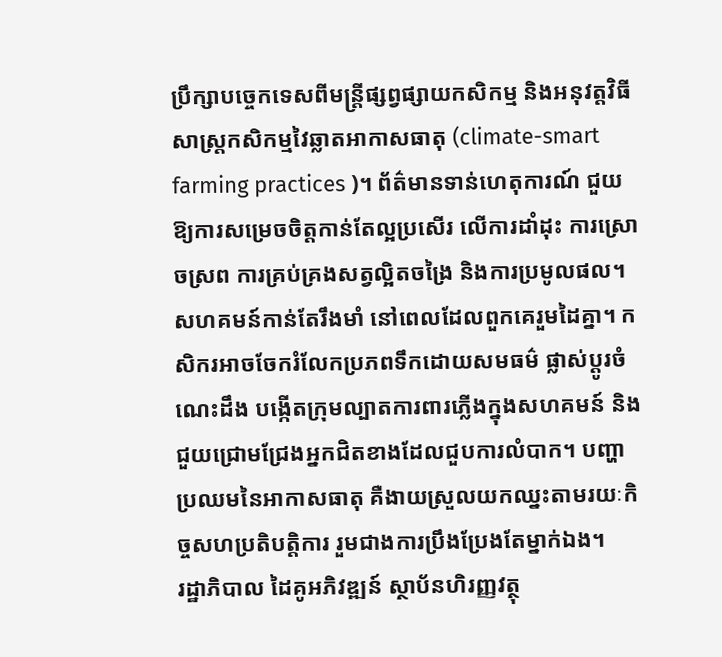ប្រឹក្សាបច្ចេកទេសពីមន្ត្រីផ្សព្វផ្សាយកសិកម្ម និងអនុវត្តវិធីសាស្ត្រកសិកម្មវៃឆ្លាតអាកាសធាតុ (climate-smart farming practices )។ ព័ត៌មានទាន់ហេតុការណ៍ ជួយឱ្យការសម្រេចចិត្តកាន់តែល្អប្រសើរ លើការដាំដុះ ការស្រោចស្រព ការគ្រប់គ្រងសត្វល្អិតចង្រៃ និងការប្រមូលផល។
សហគមន៍កាន់តែរឹងមាំ នៅពេលដែលពួកគេរួមដៃគ្នា។ កសិករអាចចែករំលែកប្រភពទឹកដោយសមធម៌ ផ្លាស់ប្តូរចំណេះដឹង បង្កើតក្រុមល្បាតការពារភ្លើងក្នុងសហគមន៍ និងជួយជ្រោមជ្រែងអ្នកជិតខាងដែលជួបការលំបាក។ បញ្ហាប្រឈមនៃអាកាសធាតុ គឺងាយស្រួលយកឈ្នះតាមរយៈកិច្ចសហប្រតិបត្តិការ រួមជាងការប្រឹងប្រែងតែម្នាក់ឯង។
រដ្ឋាភិបាល ដៃគូអភិវឌ្ឍន៍ ស្ថាប័នហិរញ្ញវត្ថុ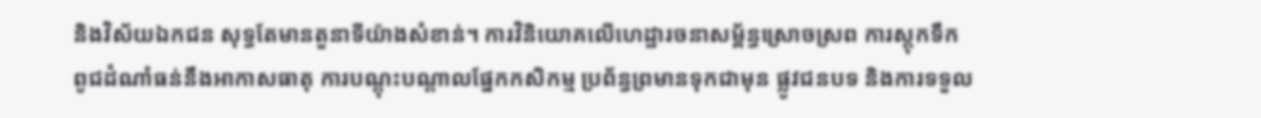និងវិស័យឯកជន សុទ្ធតែមានតួនាទីយ៉ាងសំខាន់។ ការវិនិយោគលើហេដ្ឋារចនាសម្ព័ន្ធស្រោចស្រព ការស្តុកទឹក ពូជដំណាំធន់នឹងអាកាសធាតុ ការបណ្តុះបណ្តាលផ្នែកកសិកម្ម ប្រព័ន្ធព្រមានទុកជាមុន ផ្លូវជនបទ និងការទទួល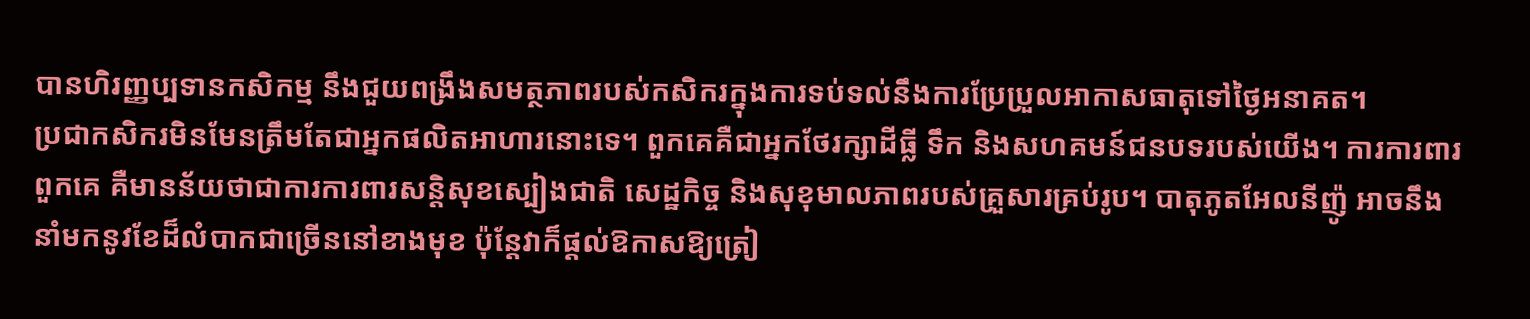បានហិរញ្ញប្បទានកសិកម្ម នឹងជួយពង្រឹងសមត្ថភាពរបស់កសិករក្នុងការទប់ទល់នឹងការប្រែប្រួលអាកាសធាតុទៅថ្ងៃអនាគត។
ប្រជាកសិករមិនមែនត្រឹមតែជាអ្នកផលិតអាហារនោះទេ។ ពួកគេគឺជាអ្នកថែរក្សាដីធ្លី ទឹក និងសហគមន៍ជនបទរបស់យើង។ ការការពារពួកគេ គឺមានន័យថាជាការការពារសន្តិសុខស្បៀងជាតិ សេដ្ឋកិច្ច និងសុខុមាលភាពរបស់គ្រួសារគ្រប់រូប។ បាតុភូតអែលនីញ៉ូ អាចនឹងនាំមកនូវខែដ៏លំបាកជាច្រើននៅខាងមុខ ប៉ុន្តែវាក៏ផ្តល់ឱកាសឱ្យត្រៀ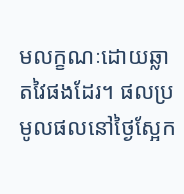មលក្ខណៈដោយឆ្លាតវៃផងដែរ។ ផលប្រមូលផលនៅថ្ងៃស្អែក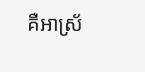គឺអាស្រ័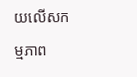យលើសកម្មភាព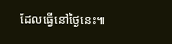ដែលធ្វើនៅថ្ងៃនេះ៕